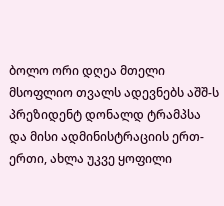ბოლო ორი დღეა მთელი მსოფლიო თვალს ადევნებს აშშ-ს პრეზიდენტ დონალდ ტრამპსა და მისი ადმინისტრაციის ერთ-ერთი, ახლა უკვე ყოფილი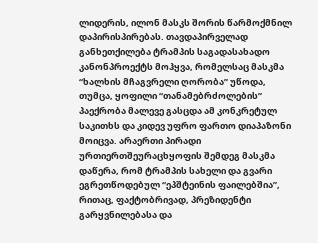ლიდერის, ილონ მასკს შორის წარმოქმნილ დაპირისპირებას. თავდაპირველად განხეთქილება ტრამპის საგადასახადო კანონპროექტს მოჰყვა, რომელსაც მასკმა “ხალხის მჩაგვრელი ღორობა” უწოდა, თუმცა, ყოფილი “თანამებრძოლების” პაექრობა მალევე გასცდა ამ კონკრეტულ საკითხს და კიდევ უფრო ფართო დიაპაზონი მოიცვა. არაერთი პირადი ურთიერთშეურაცხყოფის შემდეგ მასკმა დაწერა, რომ ტრამპის სახელი და გვარი ეგრეთწოდებულ “ეპშტეინის ფაილებშია”, რითაც, ფაქტობრივად, პრეზიდენტი გარყვნილებასა და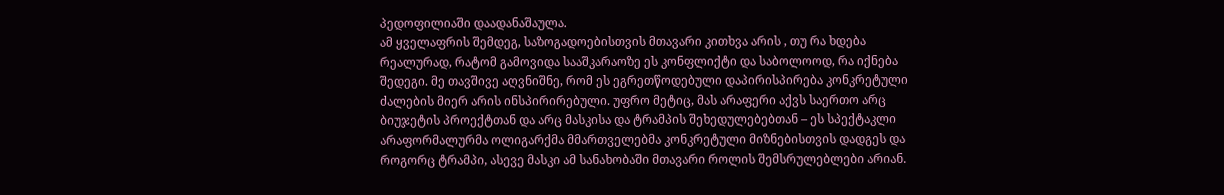პედოფილიაში დაადანაშაულა.
ამ ყველაფრის შემდეგ, საზოგადოებისთვის მთავარი კითხვა არის , თუ რა ხდება რეალურად, რატომ გამოვიდა სააშკარაოზე ეს კონფლიქტი და საბოლოოდ, რა იქნება შედეგი. მე თავშივე აღვნიშნე, რომ ეს ეგრეთწოდებული დაპირისპირება კონკრეტული ძალების მიერ არის ინსპირირებული. უფრო მეტიც, მას არაფერი აქვს საერთო არც ბიუჯეტის პროექტთან და არც მასკისა და ტრამპის შეხედულებებთან – ეს სპექტაკლი არაფორმალურმა ოლიგარქმა მმართველებმა კონკრეტული მიზნებისთვის დადგეს და როგორც ტრამპი, ასევე მასკი ამ სანახობაში მთავარი როლის შემსრულებლები არიან.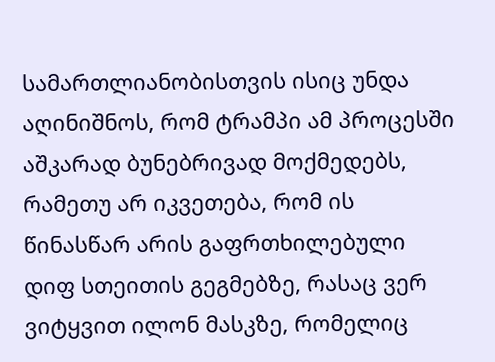სამართლიანობისთვის ისიც უნდა აღინიშნოს, რომ ტრამპი ამ პროცესში აშკარად ბუნებრივად მოქმედებს, რამეთუ არ იკვეთება, რომ ის წინასწარ არის გაფრთხილებული დიფ სთეითის გეგმებზე, რასაც ვერ ვიტყვით ილონ მასკზე, რომელიც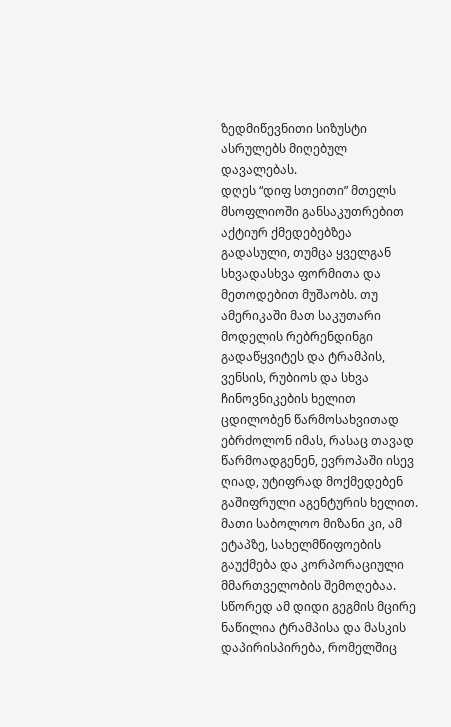ზედმიწევნითი სიზუსტი ასრულებს მიღებულ დავალებას.
დღეს “დიფ სთეითი” მთელს მსოფლიოში განსაკუთრებით აქტიურ ქმედებებზეა გადასული, თუმცა ყველგან სხვადასხვა ფორმითა და მეთოდებით მუშაობს. თუ ამერიკაში მათ საკუთარი მოდელის რებრენდინგი გადაწყვიტეს და ტრამპის, ვენსის, რუბიოს და სხვა ჩინოვნიკების ხელით ცდილობენ წარმოსახვითად ებრძოლონ იმას, რასაც თავად წარმოადგენენ, ევროპაში ისევ ღიად, უტიფრად მოქმედებენ გაშიფრული აგენტურის ხელით. მათი საბოლოო მიზანი კი, ამ ეტაპზე, სახელმწიფოების გაუქმება და კორპორაციული მმართველობის შემოღებაა. სწორედ ამ დიდი გეგმის მცირე ნაწილია ტრამპისა და მასკის დაპირისპირება, რომელშიც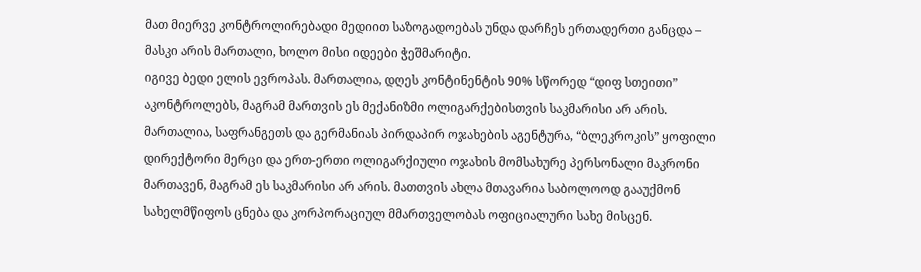მათ მიერვე კონტროლირებადი მედიით საზოგადოებას უნდა დარჩეს ერთადერთი განცდა – მასკი არის მართალი, ხოლო მისი იდეები ჭეშმარიტი.
იგივე ბედი ელის ევროპას. მართალია, დღეს კონტინენტის 90% სწორედ “დიფ სთეითი” აკონტროლებს, მაგრამ მართვის ეს მექანიზმი ოლიგარქებისთვის საკმარისი არ არის. მართალია, საფრანგეთს და გერმანიას პირდაპირ ოჯახების აგენტურა, “ბლეკროკის” ყოფილი დირექტორი მერცი და ერთ-ერთი ოლიგარქიული ოჯახის მომსახურე პერსონალი მაკრონი მართავენ, მაგრამ ეს საკმარისი არ არის. მათთვის ახლა მთავარია საბოლოოდ გააუქმონ სახელმწიფოს ცნება და კორპორაციულ მმართველობას ოფიციალური სახე მისცენ.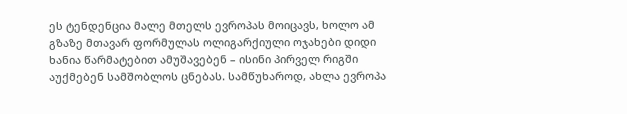ეს ტენდენცია მალე მთელს ევროპას მოიცავს, ხოლო ამ გზაზე მთავარ ფორმულას ოლიგარქიული ოჯახები დიდი ხანია წარმატებით ამუშავებენ – ისინი პირველ რიგში აუქმებენ სამშობლოს ცნებას. სამწუხაროდ, ახლა ევროპა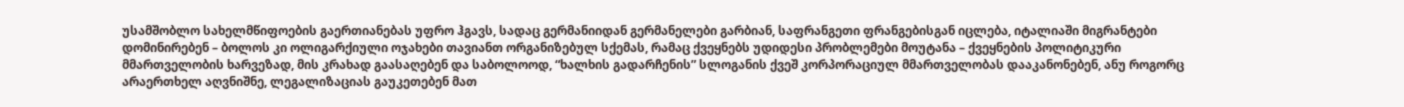უსამშობლო სახელმწიფოების გაერთიანებას უფრო ჰგავს, სადაც გერმანიიდან გერმანელები გარბიან, საფრანგეთი ფრანგებისგან იცლება, იტალიაში მიგრანტები დომინირებენ – ბოლოს კი ოლიგარქიული ოჯახები თავიანთ ორგანიზებულ სქემას, რამაც ქვეყნებს უდიდესი პრობლემები მოუტანა – ქვეყნების პოლიტიკური მმართველობის ხარვეზად, მის კრახად გაასაღებენ და საბოლოოდ, “ხალხის გადარჩენის” სლოგანის ქვეშ კორპორაციულ მმართველობას დააკანონებენ, ანუ როგორც არაერთხელ აღვნიშნე, ლეგალიზაციას გაუკეთებენ მათ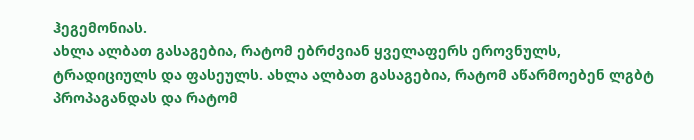ჰეგემონიას.
ახლა ალბათ გასაგებია, რატომ ებრძვიან ყველაფერს ეროვნულს, ტრადიციულს და ფასეულს. ახლა ალბათ გასაგებია, რატომ აწარმოებენ ლგბტ პროპაგანდას და რატომ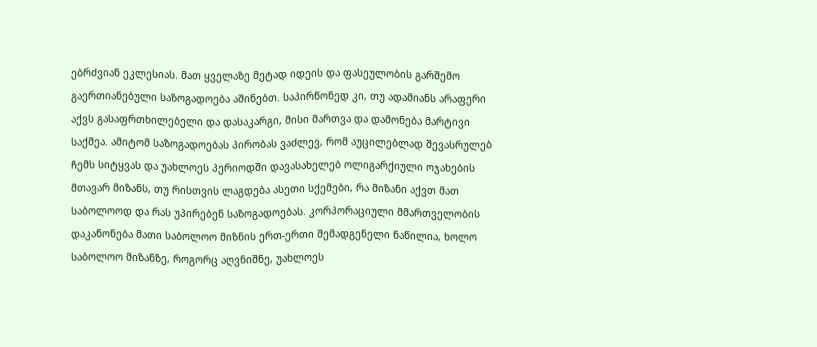ებრძვიან ეკლესიას. მათ ყველაზე მეტად იდეის და ფასეულობის გარშემო გაერთიანებული საზოგადოება აშინებთ. საპირწონედ კი, თუ ადამიანს არაფერი აქვს გასაფრთხილებელი და დასაკარგი, მისი მართვა და დამონება მარტივი საქმეა. ამიტომ საზოგადოებას პირობას ვაძლევ, რომ აუცილებლად შევასრულებ ჩემს სიტყვას და უახლოეს პერიოდში დავასახელებ ოლიგარქიული ოჯახების მთავარ მიზანს, თუ რისთვის ლაგდება ასეთი სქემები, რა მიზანი აქვთ მათ საბოლოოდ და რას უპირებენ საზოგადოებას. კორპორაციული მმართველობის დაკანონება მათი საბოლოო მიზნის ერთ-ერთი შემადგენელი ნაწილია, ხოლო საბოლოო მიზანზე, როგორც აღვნიშნე, უახლოეს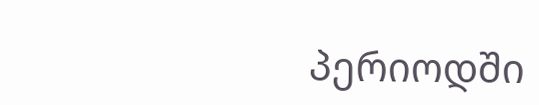პერიოდში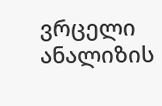ვრცელი ანალიზის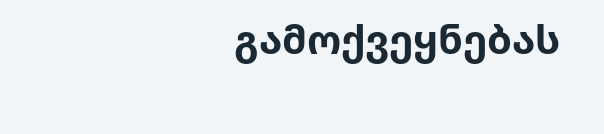გამოქვეყნებას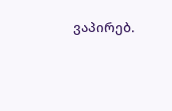ვაპირებ.